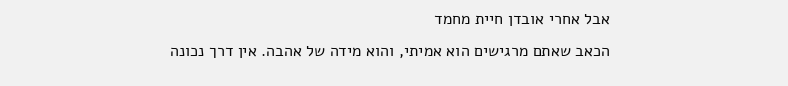אבל אחרי אובדן חיית מחמד
הכאב שאתם מרגישים הוא אמיתי, והוא מידה של אהבה. אין דרך נכונה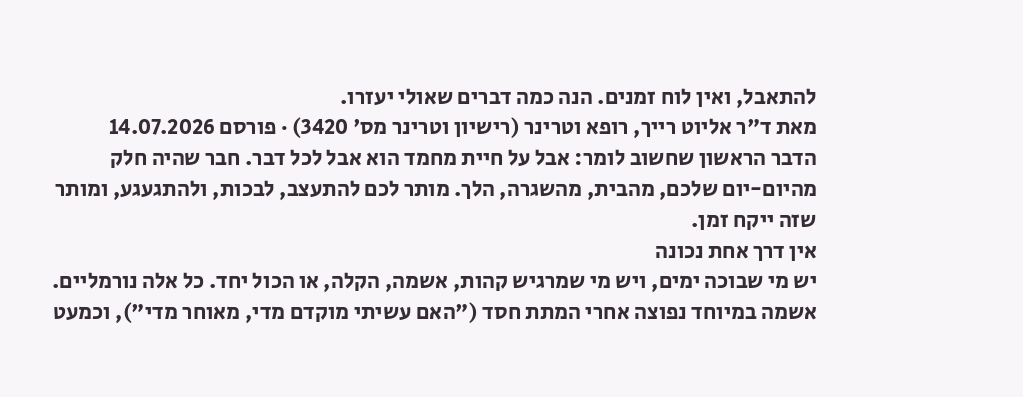להתאבל, ואין לוח זמנים. הנה כמה דברים שאולי יעזרו.
מאת ד"ר אליוט רייך, רופא וטרינר (רישיון וטרינר מס' 3420) · פורסם 14.07.2026
הדבר הראשון שחשוב לומר: אבל על חיית מחמד הוא אבל לכל דבר. חבר שהיה חלק מהיום-יום שלכם, מהבית, מהשגרה, הלך. מותר לכם להתעצב, לבכות, ולהתגעגע, ומותר שזה ייקח זמן.
אין דרך אחת נכונה
יש מי שבוכה ימים, ויש מי שמרגיש קהות, אשמה, הקלה, או הכול יחד. כל אלה נורמליים. אשמה במיוחד נפוצה אחרי המתת חסד ("האם עשיתי מוקדם מדי, מאוחר מדי"), וכמעט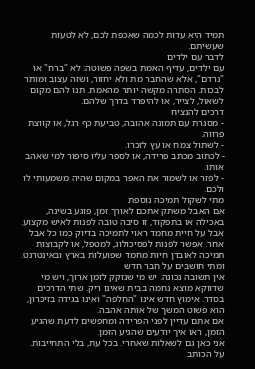תמיד היא עדות לכמה שאכפת לכם, לא לטעות שעשיתם.
לדבר עם ילדים
עם ילדים, עדיף האמת בשפה פשוטה: לא "ברח" או "נרדם", אלא שהחבר מת ולא יחזור, ושזה עצוב ומותר לבכות. הסתרה מקשה יותר מהאמת. תנו להם מקום לשאול, לצייר, או להיפרד בדרך שלהם.
דרכים להנציח
- מסגרת עם תמונה אהובה, טביעת כף רגל, או קווצת פרווה.
- לשתול צמח או עץ לזכרו.
- לכתוב מכתב פרידה, או לספר עליו סיפור למי שאהב אותו.
- לפזר או לשמור את האפר במקום שהיה משמעותי לו ולכם.
מתי לשקול תמיכה נוספת
אם האבל משתק אתכם לאורך זמן, פוגע בשינה, באכילה או בתפקוד, זו סיבה טובה לפנות לאיש מקצוע. אבל על חיית מחמד ראוי לתמיכה בדיוק כמו כל אבל אחר. אפשר לפנות לפסיכולוג, למטפל, או לקבוצות תמיכה לאובדן חיות מחמד שפועלות בארץ ובאינטרנט.
ומתי חושבים על חבר חדש
אין תשובה נכונה. יש מי שנזקק לזמן ארוך, ויש מי שדווקא מוצא נחמה בבית שאינו ריק. שתי הדרכים בסדר. אימוץ חדש אינו "החלפה" ואינו בגידה בזיכרון, הוא פשוט המשך של אותה אהבה.
אם אתם עדיין לפני הפרידה ומחפשים לדעת שהגיע הזמן, ראו איך יודעים שהגיע הזמן.
אני כאן גם לשאלות שאחרי. בכל עת, בלי התחייבות.
על הכותב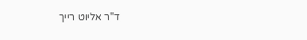ד"ר אליוט רייך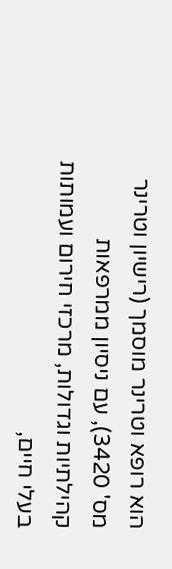הוא רופא וטרינר מוסמך (רישיון וטרינר מס' 3420), עם ניסיון ממרפאות קהילתיות וגדולות, מרכזי חירום ועמותות בעלי חיים,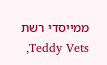ממייסדי רשת Teddy Vets,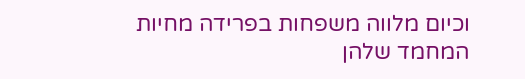וכיום מלווה משפחות בפרידה מחיות המחמד שלהן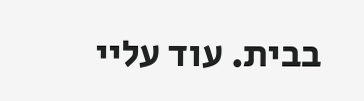בבית. עוד עליי